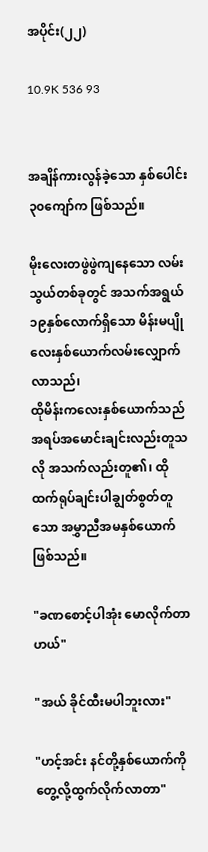အပိုင်း(၂၂)

10.9K 536 93


အချိန်ကားလွန်ခဲ့သော နှစ်ပေါင်း၃၀ကျော်က ဖြစ်သည်။

မိုးလေးတဖွဲဖွဲကျနေသော လမ်းသွယ်တစ်ခုတွင် အသက်အရွယ်၁၉နှစ်လောက်ရှိသော မိန်းမပျိုလေးနှစ်ယောက်လမ်းလျှောက်လာသည်၊
ထိုမိန်းကလေးနှစ်ယောက်သည် အရပ်အမောင်းချင်းလည်းတူသလို အသက်လည်းတူ၏၊ ထိုထက်ရုပ်ချင်းပါချွတ်စွတ်တူသော အမွှာညီအမနှစ်ယောက်ဖြစ်သည်။

"ခဏစောင့်ပါအုံး မောလိုက်တာဟယ်"

"အယ် ခိုင်ထီးမပါဘူးလား"

"ဟင့်အင်း နင်တို့နှစ်ယောက်ကိုတွေ့လို့ထွက်လိုက်လာတာ"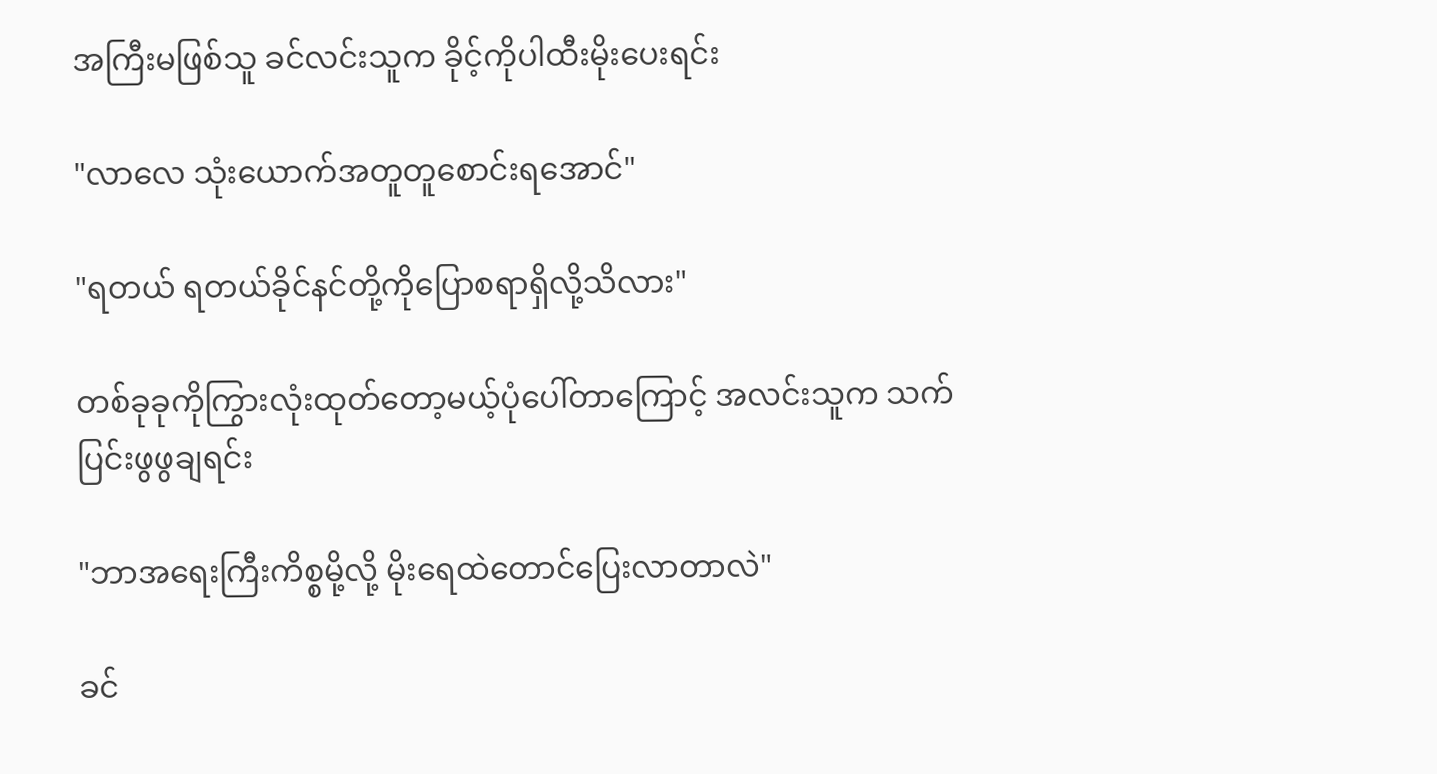အကြီးမဖြစ်သူ ခင်လင်းသူက ခိုင့်ကိုပါထီးမိုးပေးရင်း

"လာလေ သုံးယောက်အတူတူစောင်းရအောင်"

"ရတယ် ရတယ်ခိုင်နင်တို့ကိုပြောစရာရှိလို့သိလား"

တစ်ခုခုကိုကြွားလုံးထုတ်တော့မယ့်ပုံပေါ်တာကြောင့် အလင်းသူက သက်ပြင်းဖွဖွချရင်း

"ဘာအရေးကြီးကိစ္စမို့လို့ မိုးရေထဲတောင်ပြေးလာတာလဲ"

ခင်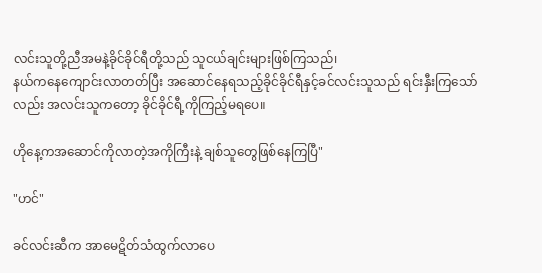လင်းသူတို့ညီအမနဲ့ခိုင်ခိုင်ရီတို့သည် သူငယ်ချင်းများဖြစ်ကြသည်၊
နယ်ကနေကျောင်းလာတတ်ပြီး အဆောင်နေရသည့်ခိုင်ခိုင်ရီနှင့်ခင်လင်းသူသည် ရင်းနှီးကြသော်လည်း အလင်းသူကတော့ ခိုင်ခိုင်ရီ့ကိုကြည့်မရပေ။

ဟိုနေ့ကအဆောင်ကိုလာတဲ့အကိုကြီးနဲ့ ချစ်သူတွေဖြစ်နေကြပြီ"

"ဟင်"

ခင်လင်းဆီက အာမေဋိတ်သံထွက်လာပေ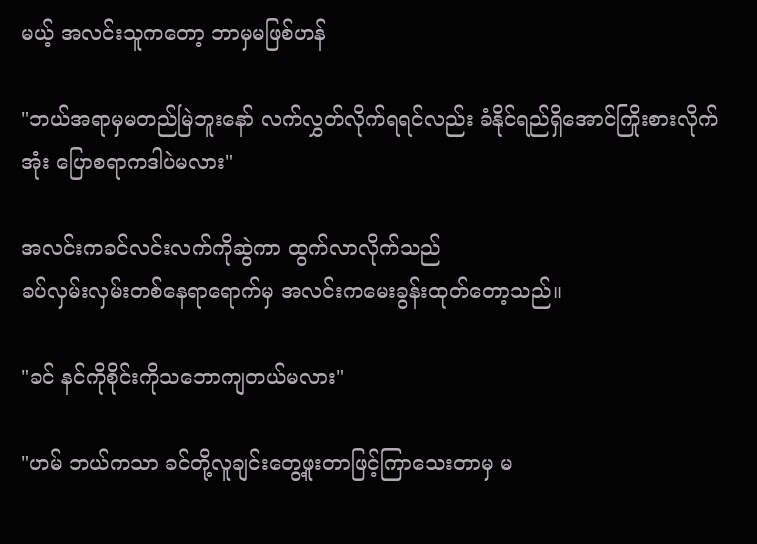မယ့် အလင်းသူကတော့ ဘာမှမဖြစ်ဟန်

"ဘယ်အရာမှမတည်မြဲဘူးနော် လက်လွှတ်လိုက်ရရင်လည်း ခံနိုင်ရည်ရှိအောင်ကြိုးစားလိုက်အုံး ပြောစရာကဒါပဲမလား"

အလင်းကခင်လင်းလက်ကိုဆွဲကာ ထွက်လာလိုက်သည်
ခပ်လှမ်းလှမ်းတစ်နေရာရောက်မှ အလင်းကမေးခွန်းထုတ်တော့သည်။

"ခင် နင်ကိုစိုင်းကိုသဘောကျတယ်မလား"

"ဟမ် ဘယ်ကသာ ခင်တို့လူချင်းတွေ့ဖူးတာဖြင့်ကြာသေးတာမှ မ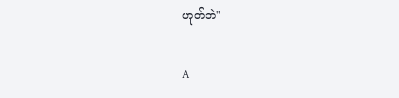ဟုတ်ဘဲ"

A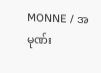MONNE / အမုဏ်း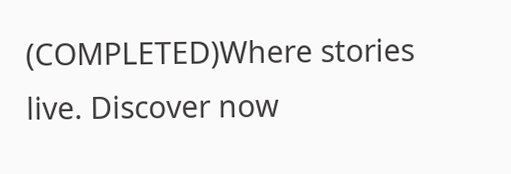(COMPLETED)Where stories live. Discover now